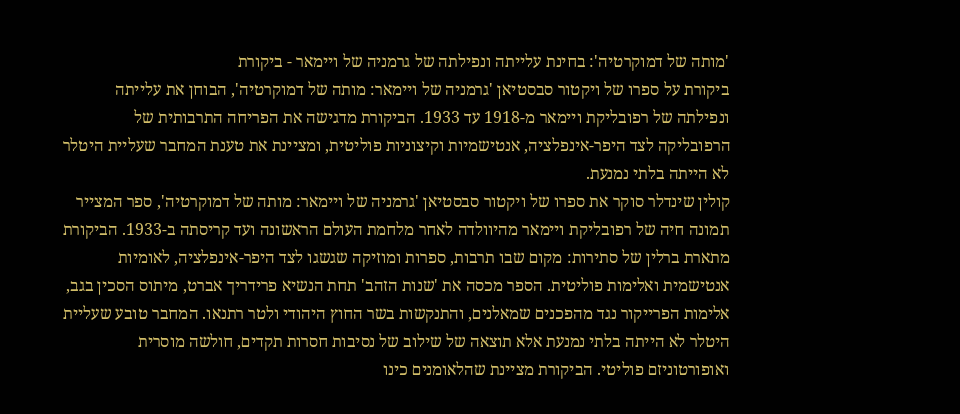'מותה של דמוקרטיה': בחינת עלייתה ונפילתה של גרמניה של ויימאר - ביקורת
ביקורת על ספרו של ויקטור סבסטיאן 'גרמניה של ויימאר: מותה של דמוקרטיה', הבוחן את עלייתה ונפילתה של רפובליקת ויימאר מ-1918 עד 1933. הביקורת מדגישה את הפריחה התרבותית של הרפובליקה לצד היפר-אינפלציה, אנטישמיות וקיצוניות פוליטית, ומציינת את טענת המחבר שעליית היטלר לא הייתה בלתי נמנעת.
קולין שינדלר סוקר את ספרו של ויקטור סבסטיאן 'גרמניה של ויימאר: מותה של דמוקרטיה', ספר המצייר תמונה חיה של רפובליקת ויימאר מהיוולדה לאחר מלחמת העולם הראשונה ועד קריסתה ב-1933. הביקורת מתארת ברלין של סתירות: מקום שבו תרבות, ספרות ומוזיקה שגשגו לצד היפר-אינפלציה, לאומיות אנטישמית ואלימות פוליטית. הספר מכסה את 'שנות הזהב' תחת הנשיא פרידריך אברט, מיתוס הסכין בגב, אלימות הפרייקור נגד מהפכנים שמאלנים, והתנקשות בשר החוץ היהודי ולטר רתנאו. המחבר טובע שעליית היטלר לא הייתה בלתי נמנעת אלא תוצאה של שילוב של נסיבות חסרות תקדים, חולשה מוסרית ואופורטוניזם פוליטי. הביקורת מציינת שהלאומנים כינו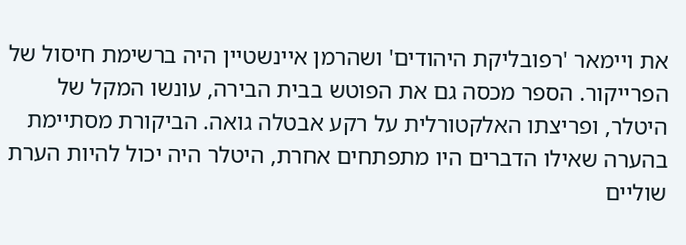את ויימאר 'רפובליקת היהודים' ושהרמן איינשטיין היה ברשימת חיסול של הפרייקור. הספר מכסה גם את הפוטש בבית הבירה, עונשו המקל של היטלר, ופריצתו האלקטורלית על רקע אבטלה גואה. הביקורת מסתיימת בהערה שאילו הדברים היו מתפתחים אחרת, היטלר היה יכול להיות הערת שוליים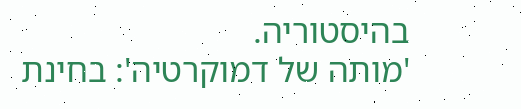בהיסטוריה.
'מותה של דמוקרטיה': בחינת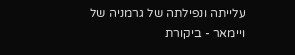עלייתה ונפילתה של גרמניה של ויימאר - ביקורת